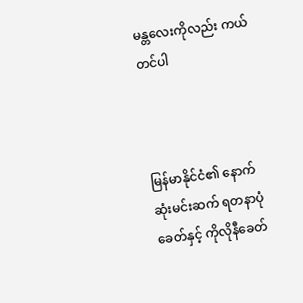မန္တလေးကိုလည်း ကယ်တင်ပါ



မြန်မာနိုင်ငံ၏ နောက်ဆုံးမင်းဆက် ရတနာပုံခေတ်နှင့် ကိုလိုနီခေတ်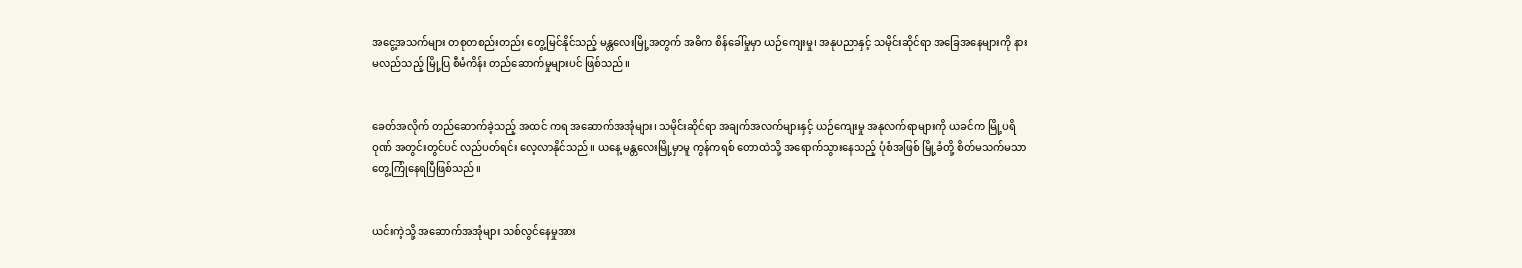အငွေ့အသက်များ တစုတစည်းတည်း တွေ့မြင်နိုင်သည့် မန္တလေးမြို့အတွက် အဓိက စိန်ခေါ်မှုမှာ ယဉ်ကျေးမှု၊ အနုပညာနှင့် သမိုင်းဆိုင်ရာ အခြေအနေများကို နားမလည်သည့် မြို့ပြ စီမံကိန်း တည်ဆောက်မှုများပင် ဖြစ်သည်။


ခေတ်အလိုက် တည်ဆောက်ခဲ့သည့် အထင် ကရ အဆောက်အအုံများ၊ သမိုင်းဆိုင်ရာ အချက်အလက်များနှင့် ယဉ်ကျေးမှု အနုလက်ရာများကို ယခင်က မြို့ပရိဝုဏ် အတွင်းတွင်ပင် လည်ပတ်ရင်း လေ့လာနိုင်သည်။ ယနေ့ မန္တလေးမြို့မှာမူ ကွန်ကရစ် တောထဲသို့ အရောက်သွားနေသည့် ပုံစံအဖြစ် မြို့ခံတို့ စိတ်မသက်မသာ တွေ့ကြုံနေရပြီဖြစ်သည်။


ယင်းကဲ့သို့ အဆောက်အအုံများ သစ်လွင်နေမှုအား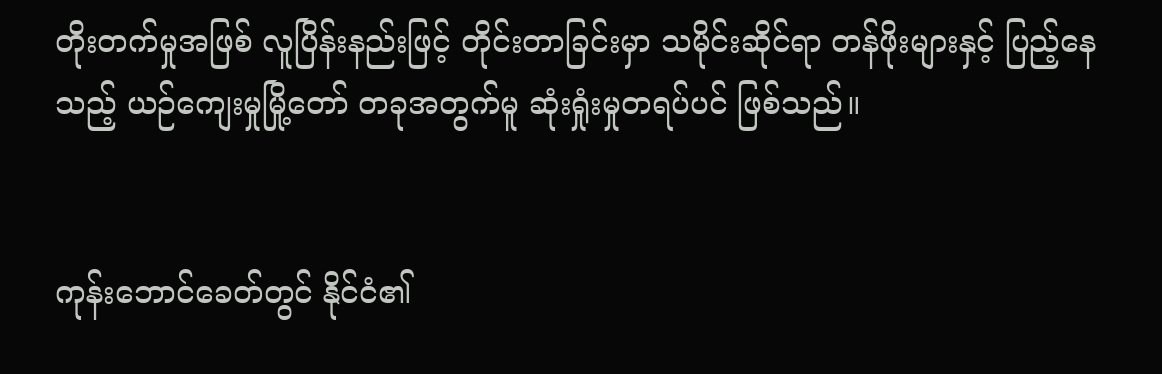တိုးတက်မှုအဖြစ် လူပြိန်းနည်းဖြင့် တိုင်းတာခြင်းမှာ သမိုင်းဆိုင်ရာ တန်ဖိုးများနှင့် ပြည့်နေသည့် ယဉ်ကျေးမှုမြို့တော် တခုအတွက်မူ ဆုံးရှုံးမှုတရပ်ပင် ဖြစ်သည်။


ကုန်းဘောင်ခေတ်တွင် နိုင်ငံ၏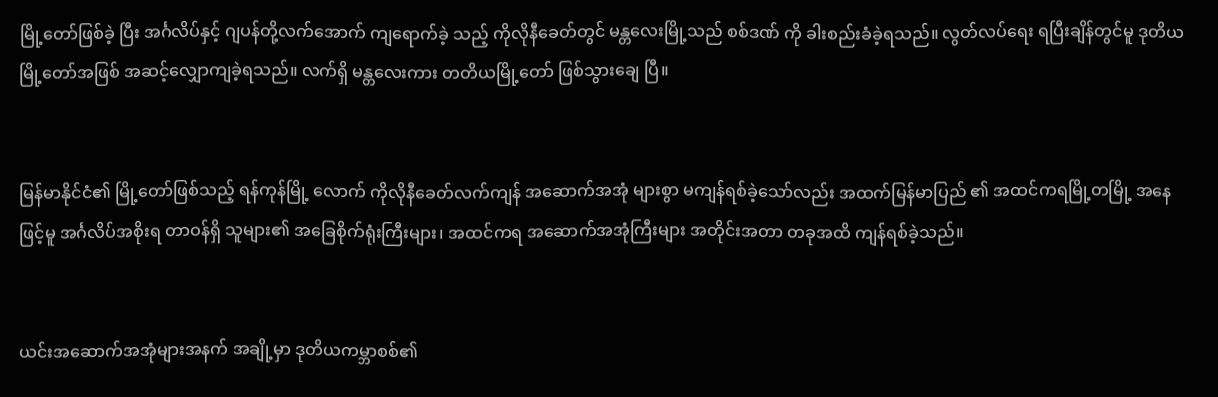မြို့တော်ဖြစ်ခဲ့ ပြီး အင်္ဂလိပ်နှင့် ဂျပန်တို့လက်အောက် ကျရောက်ခဲ့ သည့် ကိုလိုနီခေတ်တွင် မန္တလေးမြို့သည် စစ်ဒဏ် ကို ခါးစည်းခံခဲ့ရသည်။ လွတ်လပ်ရေး ရပြီးချိန်တွင်မူ ဒုတိယ မြို့တော်အဖြစ် အဆင့်လျှောကျခဲ့ရသည်။ လက်ရှိ မန္တလေးကား တတိယမြို့တော် ဖြစ်သွားချေ ပြီ။


မြန်မာနိုင်ငံ၏ မြို့တော်ဖြစ်သည့် ရန်ကုန်မြို့ လောက် ကိုလိုနီခေတ်လက်ကျန် အဆောက်အအုံ များစွာ မကျန်ရစ်ခဲ့သော်လည်း အထက်မြန်မာပြည် ၏ အထင်ကရမြို့တမြို့ အနေဖြင့်မူ အင်္ဂလိပ်အစိုးရ တာဝန်ရှိ သူများ၏ အခြေစိုက်ရုံးကြီးများ၊ အထင်ကရ အဆောက်အအုံကြီးများ အတိုင်းအတာ တခုအထိ ကျန်ရစ်ခဲ့သည်။


ယင်းအဆောက်အအုံများအနက် အချို့မှာ ဒုတိယကမ္ဘာစစ်၏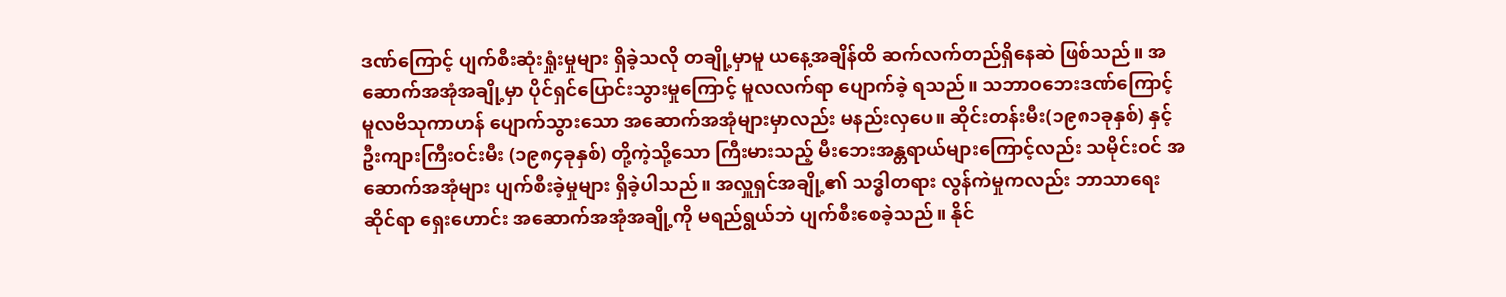ဒဏ်ကြောင့် ပျက်စီးဆုံးရှုံးမှုများ ရှိခဲ့သလို တချို့မှာမူ ယနေ့အချိန်ထိ ဆက်လက်တည်ရှိနေဆဲ ဖြစ်သည်။ အဆောက်အအုံအချို့မှာ ပိုင်ရှင်ပြောင်းသွားမှုကြောင့် မူလလက်ရာ ပျောက်ခဲ့ ရသည်။ သဘာဝဘေးဒဏ်ကြောင့် မူလဗိသုကာဟန် ပျောက်သွားသော အဆောက်အအုံများမှာလည်း မနည်းလှပေ။ ဆိုင်းတန်းမီး(၁၉၈၁ခုနှစ်) နှင့် ဦးကျားကြီးဝင်းမီး (၁၉၈၄ခုနှစ်) တို့ကဲ့သို့သော ကြီးမားသည့် မီးဘေးအန္တရာယ်များကြောင့်လည်း သမိုင်းဝင် အဆောက်အအုံများ ပျက်စီးခဲ့မှုများ ရှိခဲ့ပါသည်။ အလှူရှင်အချို့၏ သဒ္ဓါတရား လွန်ကဲမှုကလည်း ဘာသာရေးဆိုင်ရာ ရှေးဟောင်း အဆောက်အအုံအချို့ကို မရည်ရွယ်ဘဲ ပျက်စီးစေခဲ့သည်။ နိုင်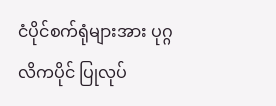ငံပိုင်စက်ရုံများအား ပုဂ္ဂလိကပိုင် ပြုလုပ်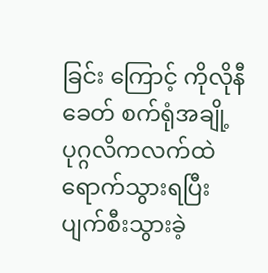ခြင်း ကြောင့် ကိုလိုနီခေတ် စက်ရုံအချို့ ပုဂ္ဂလိကလက်ထဲ ရောက်သွားရပြီး ပျက်စီးသွားခဲ့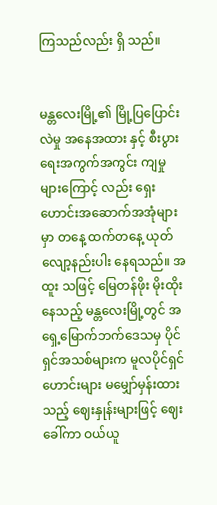ကြသည်လည်း ရှိ သည်။


မန္တလေးမြို့၏ မြို့ပြပြောင်းလဲမှု အနေအထား နှင့် စီးပွားရေးအကွက်အကွင်း ကျမှုများကြောင့် လည်း ရှေးဟောင်းအဆောက်အအုံများမှာ တနေ့ ထက်တနေ့ ယုတ်လျော့နည်းပါး နေရသည်။ အထူး သဖြင့် မြေတန်ဖိုး မိုးထိုးနေသည့် မန္တလေးမြို့တွင် အရှေ့မြောက်ဘက်ဒေသမှ ပိုင်ရှင်အသစ်များက မူလပိုင်ရှင်ဟောင်းများ မမျှော်မှန်းထားသည့် ဈေးနှုန်းများဖြင့် ဈေးခေါ်ကာ ဝယ်ယူ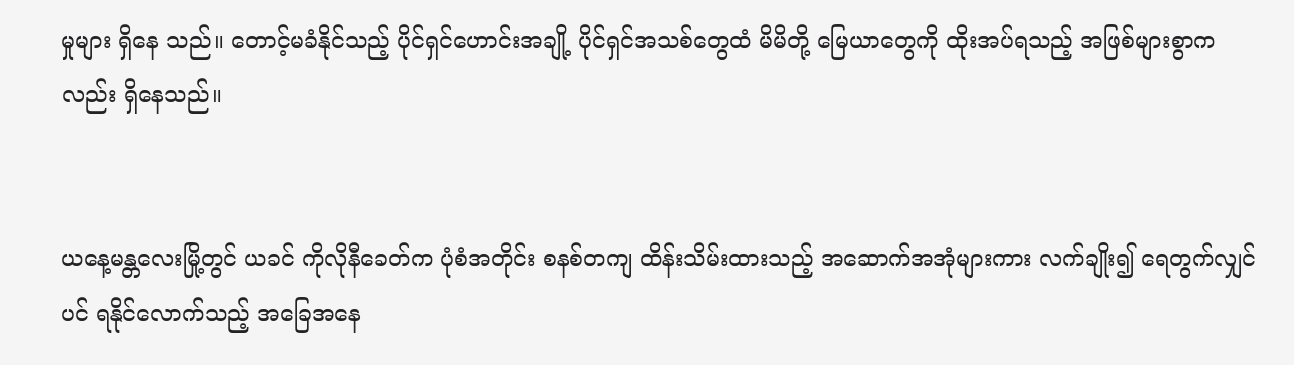မှုများ ရှိနေ သည်။ တောင့်မခံနိုင်သည့် ပိုင်ရှင်ဟောင်းအချို့ ပိုင်ရှင်အသစ်တွေထံ မိမိတို့ မြေယာတွေကို ထိုးအပ်ရသည့် အဖြစ်များစွာကလည်း ရှိနေသည်။


ယနေ့မန္တလေးမြို့တွင် ယခင် ကိုလိုနီခေတ်က ပုံစံအတိုင်း စနစ်တကျ ထိန်းသိမ်းထားသည့် အဆောက်အအုံများကား လက်ချိုး၍ ရေတွက်လျှင် ပင် ရနိုင်လောက်သည့် အခြေအနေ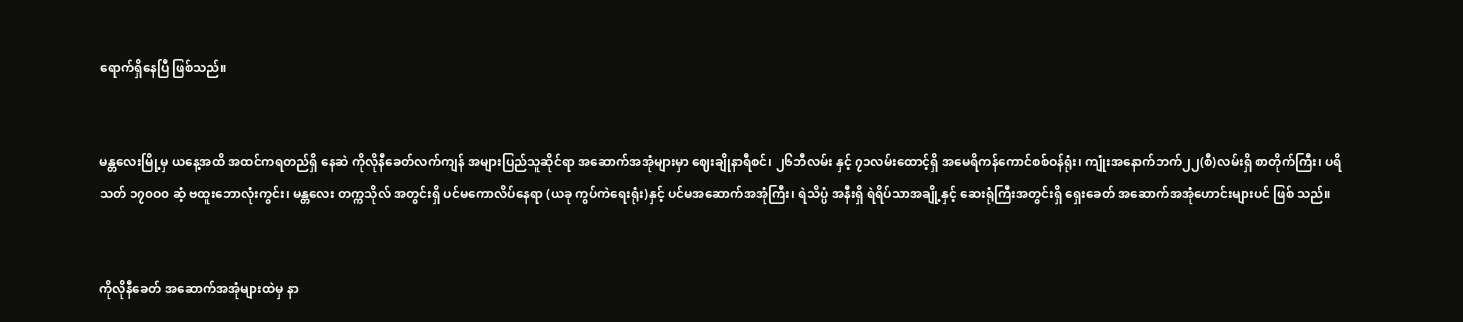ရောက်ရှိနေပြီ ဖြစ်သည်။


မန္တလေးမြို့မှ ယနေ့အထိ အထင်ကရတည်ရှိ နေဆဲ ကိုလိုနီခေတ်လက်ကျန် အများပြည်သူဆိုင်ရာ အဆောက်အအုံများမှာ ဈေးချိုနာရီစင်၊ ၂၆ဘီလမ်း နှင့် ၇၁လမ်းထောင့်ရှိ အမေရိကန်ကောင်စစ်ဝန်ရုံး၊ ကျုံးအနောက်ဘက်၂၂(စီ)လမ်းရှိ စာတိုက်ကြီး၊ ပရိသတ် ၁၇၀ဝ၀ ဆံ့ ဗထူးဘောလုံးကွင်း၊ မန္တလေး တက္ကသိုလ် အတွင်းရှိ ပင်မကောလိပ်နေရာ (ယခု ကွပ်ကဲရေးရုံး)နှင့် ပင်မအဆောက်အအုံကြီး၊ ရဲသိပ္ပံ အနီးရှိ ရဲရိပ်သာအချို့နှင့် ဆေးရုံကြီးအတွင်းရှိ ရှေးခေတ် အဆောက်အအုံဟောင်းများပင် ဖြစ် သည်။


ကိုလိုနီခေတ် အဆောက်အအုံများထဲမှ နာ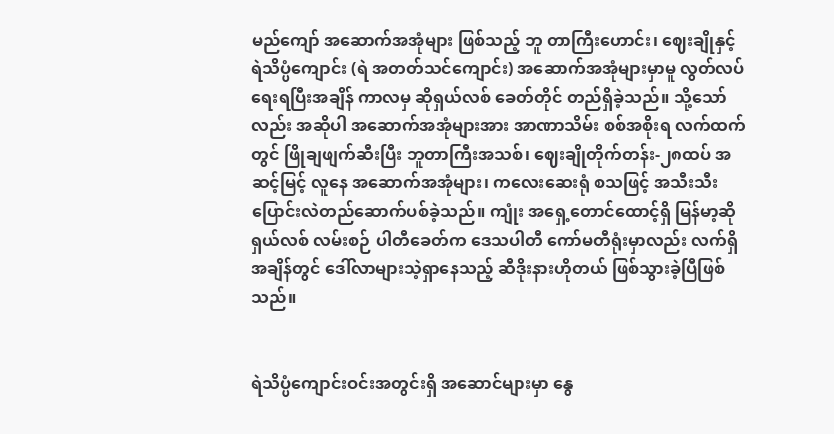မည်ကျော် အဆောက်အအုံများ ဖြစ်သည့် ဘူ တာကြီးဟောင်း၊ ဈေးချိုနှင့် ရဲသိပ္ပံကျောင်း (ရဲ အတတ်သင်ကျောင်း) အဆောက်အအုံများမှာမူ လွတ်လပ်ရေးရပြီးအချိန် ကာလမှ ဆိုရှယ်လစ် ခေတ်တိုင် တည်ရှိခဲ့သည်။ သို့သော်လည်း အဆိုပါ အဆောက်အအုံများအား အာဏာသိမ်း စစ်အစိုးရ လက်ထက်တွင် ဖြိုချဖျက်ဆီးပြီး ဘူတာကြီးအသစ်၊ ဈေးချိုတိုက်တန်း-၂၈ထပ် အဆင့်မြင့် လူနေ အဆောက်အအုံများ၊ ကလေးဆေးရုံ စသဖြင့် အသီးသီး ပြောင်းလဲတည်ဆောက်ပစ်ခဲ့သည်။ ကျုံး အရှေ့တောင်ထောင့်ရှိ မြန်မာ့ဆိုရှယ်လစ် လမ်းစဉ် ပါတီခေတ်က ဒေသပါတီ ကော်မတီရုံးမှာလည်း လက်ရှိအချိန်တွင် ဒေါ်လာများသဲ့ရှာနေသည့် ဆီဒိုးနားဟိုတယ် ဖြစ်သွားခဲ့ပြီဖြစ်သည်။


ရဲသိပ္ပံကျောင်းဝင်းအတွင်းရှိ အဆောင်များမှာ နွေ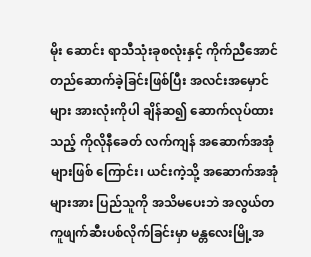မိုး ဆောင်း ရာသီသုံးခုစလုံးနှင့် ကိုက်ညီအောင် တည်ဆောက်ခဲ့ခြင်းဖြစ်ပြီး အလင်းအမှောင်များ အားလုံးကိုပါ ချိန်ဆ၍ ဆောက်လုပ်ထားသည့် ကိုလိုနီခေတ် လက်ကျန် အဆောက်အအုံများဖြစ် ကြောင်း၊ ယင်းကဲ့သို့ အဆောက်အအုံများအား ပြည်သူကို အသိမပေးဘဲ အလွယ်တကူဖျက်ဆီးပစ်လိုက်ခြင်းမှာ မန္တလေးမြို့အ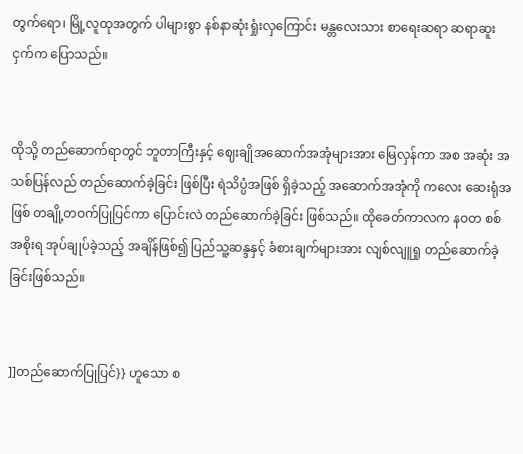တွက်ရော၊ မြို့လူထုအတွက် ပါများစွာ နစ်နာဆုံးရှုံးလှကြောင်း မန္တလေးသား စာရေးဆရာ ဆရာဆူးငှက်က ပြောသည်။


ထိုသို့ တည်ဆောက်ရာတွင် ဘူတာကြီးနှင့် ဈေးချိုအဆောက်အအုံများအား မြေလှန်ကာ အစ အဆုံး အသစ်ပြန်လည် တည်ဆောက်ခဲ့ခြင်း ဖြစ်ပြီး ရဲသိပ္ပံအဖြစ် ရှိခဲ့သည့် အဆောက်အအုံကို ကလေး ဆေးရုံအဖြစ် တချို့တဝက်ပြုပြင်ကာ ပြောင်းလဲ တည်ဆောက်ခဲ့ခြင်း ဖြစ်သည်။ ထိုခေတ်ကာလက နဝတ စစ်အစိုးရ အုပ်ချုပ်ခဲ့သည့် အချိန်ဖြစ်၍ ပြည်သူ့ဆန္ဒနှင့် ခံစားချက်များအား လျစ်လျူရှု တည်ဆောက်ခဲ့ခြင်းဖြစ်သည်။


]]တည်ဆောက်ပြုပြင်}} ဟူသော စ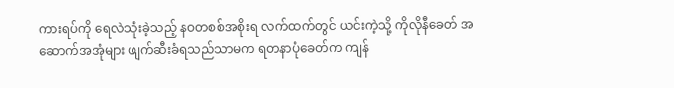ကားရပ်ကို ရေလဲသုံးခဲ့သည့် နဝတစစ်အစိုးရ လက်ထက်တွင် ယင်းကဲ့သို့ ကိုလိုနီခေတ် အဆောက်အအုံများ ဖျက်ဆီးခံရသည်သာမက ရတနာပုံခေတ်က ကျန်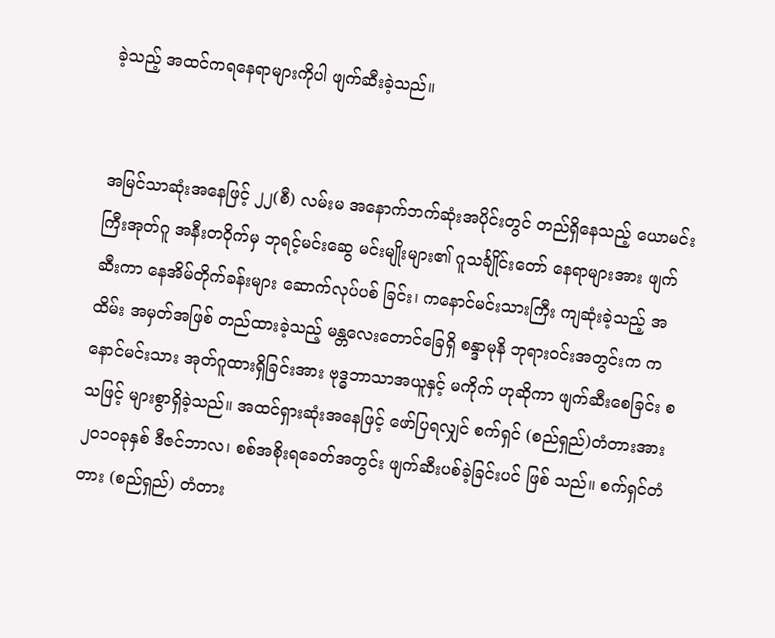ခဲ့သည့် အထင်ကရနေရာများကိုပါ ဖျက်ဆီးခဲ့သည်။


အမြင်သာဆုံးအနေဖြင့် ၂၂(စီ) လမ်းမ အနောက်ဘက်ဆုံးအပိုင်းတွင် တည်ရှိနေသည့် ယောမင်းကြီးအုတ်ဂူ အနီးတဝိုက်မှ ဘုရင့်မင်းဆွေ မင်းမျိုးများ၏ ဂူသင်္ချိုင်းတော် နေရာများအား ဖျက်ဆီးကာ နေအိမ်တိုက်ခန်းများ ဆောက်လုပ်ပစ် ခြင်း၊ ကနောင်မင်းသားကြီး ကျဆုံးခဲ့သည့် အထိမ်း အမှတ်အဖြစ် တည်ထားခဲ့သည့် မန္တလေးတောင်ခြေရှိ စန္ဒာမုနိ ဘုရားဝင်းအတွင်းက ကနောင်မင်းသား အုတ်ဂူထားရှိခြင်းအား ဗုဒ္ဓဘာသာအယူနှင့် မကိုက် ဟုဆိုကာ ဖျက်ဆီးစေခြင်း စသဖြင့် များစွာရှိခဲ့သည်။ အထင်ရှားဆုံးအနေဖြင့် ဖော်ပြရလျှင် စက်ရှင် (စည်ရှည်)တံတားအား ၂၀၁၀ခုနှစ် ဒီဇင်ဘာလ၊ စစ်အစိုးရခေတ်အတွင်း ဖျက်ဆီးပစ်ခဲ့ခြင်းပင် ဖြစ် သည်။ စက်ရှင်တံတား (စည်ရှည်) တံတား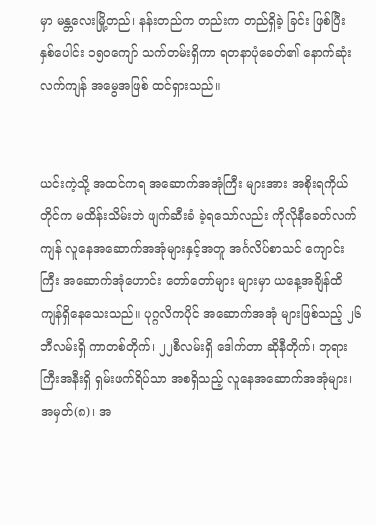မှာ မန္တလေးမြို့တည်၊ နန်းတည်က တည်းက တည်ရှိခဲ့ ခြင်း ဖြစ်ပြီး နှစ်ပေါင်း ၁၅၀ကျော် သက်တမ်းရှိကာ ရတနာပုံခေတ်၏ နောက်ဆုံးလက်ကျန် အမွေအဖြစ် ထင်ရှားသည်။


ယင်းကဲ့သို့ အထင်ကရ အဆောက်အအုံကြီး များအား အစိုးရကိုယ်တိုင်က မထိန်းသိမ်းဘဲ ဖျက်ဆီးခံ ခဲ့ရသော်လည်း ကိုလိုနီခေတ်လက်ကျန် လူနေအဆောက်အအုံများနှင့်အတူ အင်္ဂလိပ်စာသင် ကျောင်းကြီး အဆောက်အုံဟောင်း တော်တော်များ များမှာ ယနေ့အချိန်ထိ ကျန်ရှိနေသေးသည်။ ပုဂ္ဂလိကပိုင် အဆောက်အအုံ များဖြစ်သည့် ၂၆ဘီလမ်းရှိ ကာတစ်တိုက်၊ ၂၂စီလမ်းရှိ ဒေါက်တာ ဆိုနီတိုက်၊ ဘုရားကြီးအနီးရှိ ရှမ်းဖက်ရိပ်သာ အစရှိသည့် လူနေအဆောက်အအုံများ၊ အမှတ်(၈)၊ အ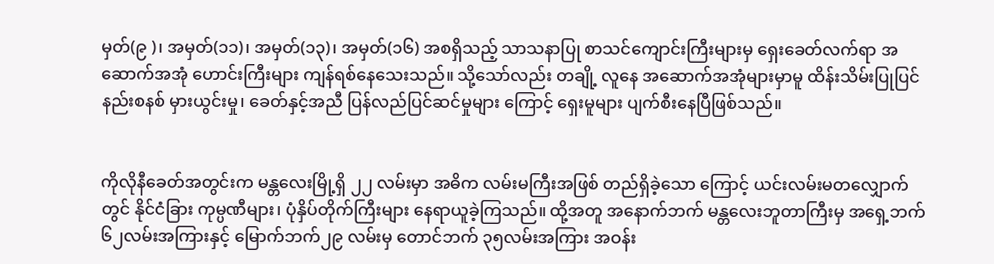မှတ်(၉ )၊ အမှတ်(၁၁)၊ အမှတ်(၁၃)၊ အမှတ်(၁၆) အစရှိသည့် သာသနာပြု စာသင်ကျောင်းကြီးများမှ ရှေးခေတ်လက်ရာ အဆောက်အအုံ ဟောင်းကြီးများ ကျန်ရစ်နေသေးသည်။ သို့သော်လည်း တချို့ လူနေ အဆောက်အအုံများမှာမူ ထိန်းသိမ်းပြုပြင်နည်းစနစ် မှားယွင်းမှု၊ ခေတ်နှင့်အညီ ပြန်လည်ပြင်ဆင်မှုများ ကြောင့် ရှေးမူများ ပျက်စီးနေပြီဖြစ်သည်။


ကိုလိုနီခေတ်အတွင်းက မန္တလေးမြို့ရှိ ၂၂ လမ်းမှာ အဓိက လမ်းမကြီးအဖြစ် တည်ရှိခဲ့သော ကြောင့် ယင်းလမ်းမတလျှောက်တွင် နိုင်ငံခြား ကုမ္ပဏီများ၊ ပုံနှိပ်တိုက်ကြီးများ နေရာယူခဲ့ကြသည်။ ထို့အတူ အနောက်ဘက် မန္တလေးဘူတာကြီးမှ အရှေ့ဘက် ၆၂လမ်းအကြားနှင့် မြောက်ဘက်၂၉ လမ်းမှ တောင်ဘက် ၃၅လမ်းအကြား အဝန်း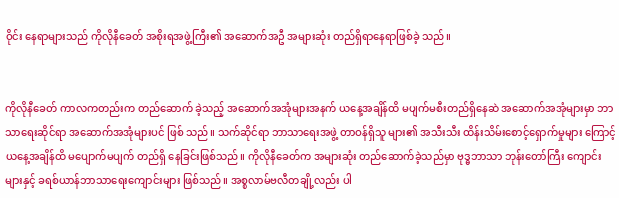ဝိုင်း နေရာများသည် ကိုလိုနီခေတ် အစိုးရအဖွဲ့ကြီး၏ အဆောက်အဦ အများဆုံး တည်ရှိရာနေရာဖြစ်ခဲ့ သည်။


ကိုလိုနီခေတ် ကာလကတည်းက တည်ဆောက် ခဲ့သည့် အဆောက်အအုံများအနက် ယနေ့အချိန်ထိ မပျက်မစီးတည်ရှိနေဆဲ အဆောက်အအုံများမှာ ဘာသာရေးဆိုင်ရာ အဆောက်အအုံများပင် ဖြစ် သည်။ သက်ဆိုင်ရာ ဘာသာရေးအဖွဲ့ တာဝန်ရှိသူ များ၏ အသီးသီး ထိန်းသိမ်းစောင့်ရှောက်မှုများ ကြောင့် ယနေ့အချိန်ထိ မပျောက်မပျက် တည်ရှိ နေခြင်းဖြစ်သည်။ ကိုလိုနီခေတ်က အများဆုံး တည်ဆောက်ခဲ့သည်မှာ ဗုဒ္ဓဘာသာ ဘုန်းတော်ကြီး ကျောင်းများနှင့် ခရစ်ယာန်ဘာသာရေးကျောင်းများ ဖြစ်သည်။ အစ္စလာမ်ဗလီတချို့လည်း ပါ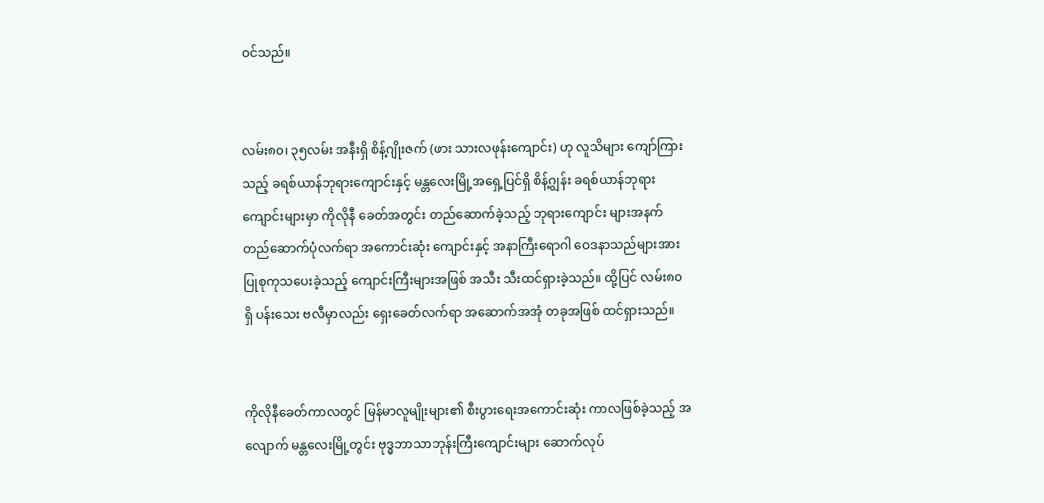ဝင်သည်။


လမ်း၈၀၊ ၃၅လမ်း အနီးရှိ စိန့်ဂျိုးဇက် (ဖား သားလဖုန်းကျောင်း) ဟု လူသိများ ကျော်ကြားသည့် ခရစ်ယာန်ဘုရားကျောင်းနှင့် မန္တလေးမြို့အရှေ့ပြင်ရှိ စိန့်ဂျွန်း ခရစ်ယာန်ဘုရားကျောင်းများမှာ ကိုလိုနီ ခေတ်အတွင်း တည်ဆောက်ခဲ့သည့် ဘုရားကျောင်း များအနက် တည်ဆောက်ပုံလက်ရာ အကောင်းဆုံး ကျောင်းနှင့် အနာကြီးရောဂါ ဝေဒနာသည်များအား ပြုစုကုသပေးခဲ့သည့် ကျောင်းကြီးများအဖြစ် အသီး သီးထင်ရှားခဲ့သည်။ ထို့ပြင် လမ်း၈၀ ရှိ ပန်းသေး ဗလီမှာလည်း ရှေးခေတ်လက်ရာ အဆောက်အအုံ တခုအဖြစ် ထင်ရှားသည်။


ကိုလိုနီခေတ်ကာလတွင် မြန်မာလူမျိုးများ၏ စီးပွားရေးအကောင်းဆုံး ကာလဖြစ်ခဲ့သည့် အလျောက် မန္တလေးမြို့တွင်း ဗုဒ္ဓဘာသာဘုန်းကြီးကျောင်းများ ဆောက်လုပ်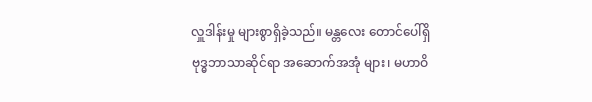လှူဒါန်းမှု များစွာရှိခဲ့သည်။ မန္တလေး တောင်ပေါ်ရှိ ဗုဒ္ဓဘာသာဆိုင်ရာ အဆောက်အအုံ များ၊ မဟာဝိ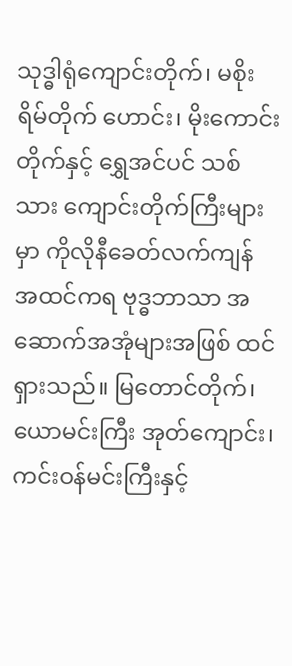သုဒ္ဓါရုံကျောင်းတိုက်၊ မစိုးရိမ်တိုက် ဟောင်း၊ မိုးကောင်းတိုက်နှင့် ရွှေအင်ပင် သစ်သား ကျောင်းတိုက်ကြီးများမှာ ကိုလိုနီခေတ်လက်ကျန် အထင်ကရ ဗုဒ္ဓဘာသာ အဆောက်အအုံများအဖြစ် ထင်ရှားသည်။ မြတောင်တိုက်၊ ယောမင်းကြီး အုတ်ကျောင်း၊ ကင်းဝန်မင်းကြီးနှင့်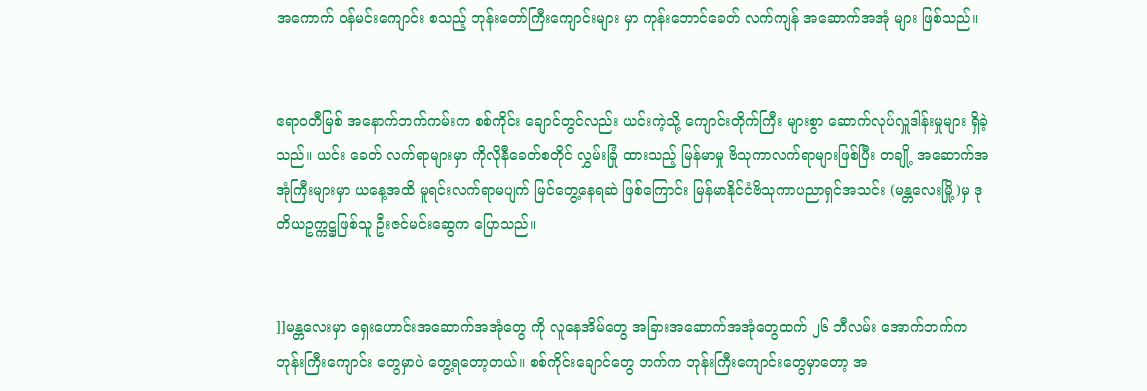အကောက် ဝန်မင်းကျောင်း စသည့် ဘုန်းတော်ကြီးကျောင်းများ မှာ ကုန်းဘောင်ခေတ် လက်ကျန် အဆောက်အအုံ များ ဖြစ်သည်။


ဧရာဝတီမြစ် အနောက်ဘက်ကမ်းက စစ်ကိုင်း ချောင်တွင်လည်း ယင်းကဲ့သို့ ကျောင်းတိုက်ကြီး များစွာ ဆောက်လုပ်လှူဒါန်းမှုများ ရှိခဲ့သည်။ ယင်း ခေတ် လက်ရာများမှာ ကိုလိုနီခေတ်စတိုင် လွှမ်းခြုံ ထားသည့် မြန်မာမှု ဗိသုကာလက်ရာများဖြစ်ပြီး တချို့ အဆောက်အအုံကြီးများမှာ ယနေ့အထိ မူရင်းလက်ရာမပျက် မြင်တွေ့နေရဆဲ ဖြစ်ကြောင်း မြန်မာနိုင်ငံဗိသုကာပညာရှင်အသင်း (မန္တလေးမြို့)မှ ဒုတိယဥက္ကဋ္ဌဖြစ်သူ ဦးဇင်မင်းဆွေက ပြောသည်။


]]မန္တလေးမှာ ရှေးဟောင်းအဆောက်အအုံတွေ ကို လူနေအိမ်တွေ အခြားအဆောက်အအုံတွေထက် ၂၆ ဘီလမ်း အောက်ဘက်က ဘုန်းကြီးကျောင်း တွေမှာပဲ တွေ့ရတော့တယ်။ စစ်ကိုင်းချောင်တွေ ဘက်က ဘုန်းကြီးကျောင်းတွေမှာတော့ အ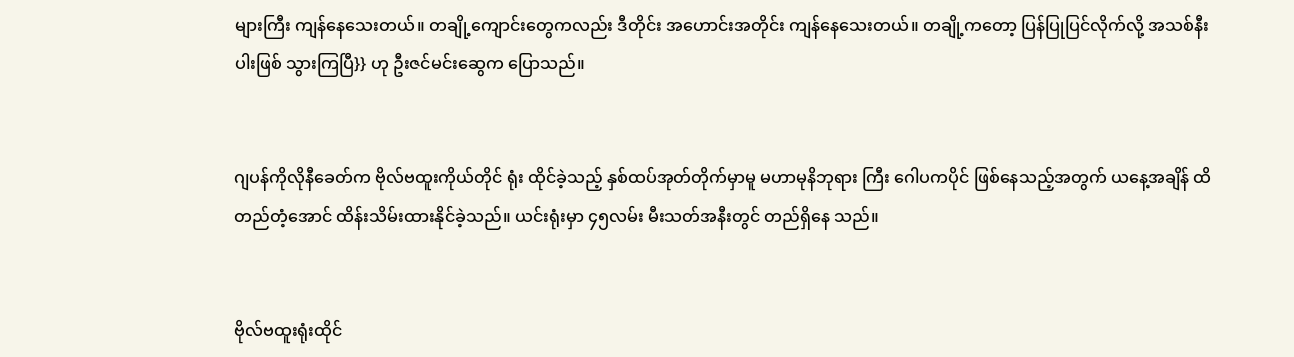များကြီး ကျန်နေသေးတယ်။ တချို့ကျောင်းတွေကလည်း ဒီတိုင်း အဟောင်းအတိုင်း ကျန်နေသေးတယ်။ တချို့ကတော့ ပြန်ပြုပြင်လိုက်လို့ အသစ်နီးပါးဖြစ် သွားကြပြီ}} ဟု ဦးဇင်မင်းဆွေက ပြောသည်။


ဂျပန်ကိုလိုနီခေတ်က ဗိုလ်ဗထူးကိုယ်တိုင် ရုံး ထိုင်ခဲ့သည့် နှစ်ထပ်အုတ်တိုက်မှာမူ မဟာမုနိဘုရား ကြီး ဂေါပကပိုင် ဖြစ်နေသည့်အတွက် ယနေ့အချိန် ထိ တည်တံ့အောင် ထိန်းသိမ်းထားနိုင်ခဲ့သည်။ ယင်းရုံးမှာ ၄၅လမ်း မီးသတ်အနီးတွင် တည်ရှိနေ သည်။


ဗိုလ်ဗထူးရုံးထိုင်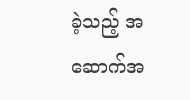ခဲ့သည့် အဆောက်အ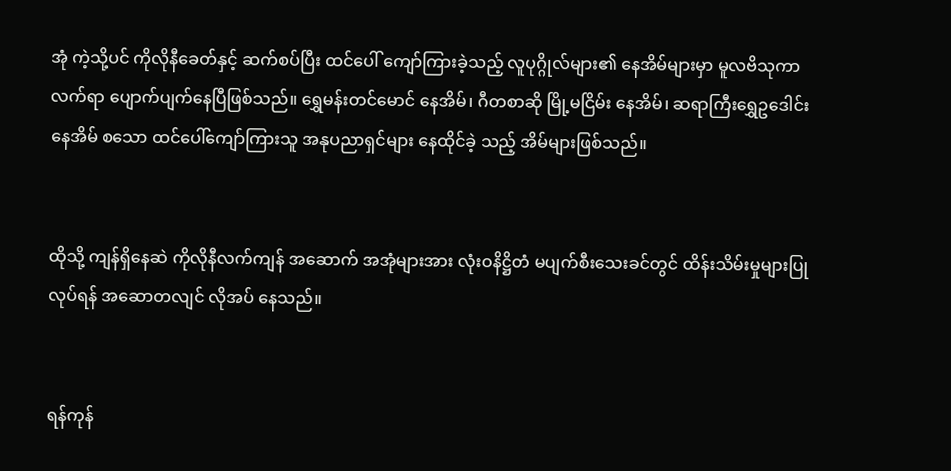အုံ ကဲ့သို့ပင် ကိုလိုနီခေတ်နှင့် ဆက်စပ်ပြီး ထင်ပေါ် ကျော်ကြားခဲ့သည့် လူပုဂ္ဂိုလ်များ၏ နေအိမ်များမှာ မူလဗိသုကာလက်ရာ ပျောက်ပျက်နေပြီဖြစ်သည်။ ရွှေမန်းတင်မောင် နေအိမ်၊ ဂီတစာဆို မြို့မငြိမ်း နေအိမ်၊ ဆရာကြီးရွှေဥဒေါင်းနေအိမ် စသော ထင်ပေါ်ကျော်ကြားသူ အနုပညာရှင်များ နေထိုင်ခဲ့ သည့် အိမ်များဖြစ်သည်။


ထိုသို့ ကျန်ရှိနေဆဲ ကိုလိုနီလက်ကျန် အဆောက် အအုံများအား လုံးဝနိဋ္ဌိတံ မပျက်စီးသေးခင်တွင် ထိန်းသိမ်းမှုများပြုလုပ်ရန် အဆောတလျင် လိုအပ် နေသည်။


ရန်ကုန်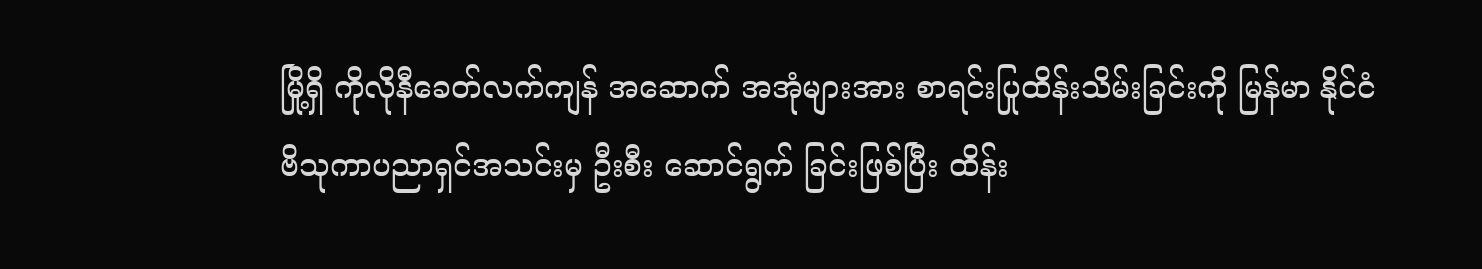မြို့ရှိ ကိုလိုနီခေတ်လက်ကျန် အဆောက် အအုံများအား စာရင်းပြုထိန်းသိမ်းခြင်းကို မြန်မာ နိုင်ငံ ဗိသုကာပညာရှင်အသင်းမှ ဦးစီး ဆောင်ရွက် ခြင်းဖြစ်ပြီး ထိန်း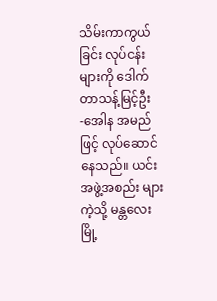သိမ်းကာကွယ်ခြင်း လုပ်ငန်းများကို ဒေါက်တာသန့်မြင့်ဦး -အေါန အမည်ဖြင့် လုပ်ဆောင်နေသည်။ ယင်းအဖွဲ့အစည်း များကဲ့သို့ မန္တလေးမြို့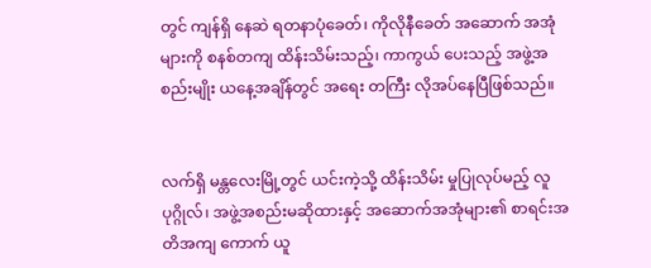တွင် ကျန်ရှိ နေဆဲ ရတနာပုံခေတ်၊ ကိုလိုနီခေတ် အဆောက် အအုံများကို စနစ်တကျ ထိန်းသိမ်းသည့်၊ ကာကွယ် ပေးသည့် အဖွဲ့အစည်းမျိုး ယနေ့အချိန်တွင် အရေး တကြီး လိုအပ်နေပြီဖြစ်သည်။


လက်ရှိ မန္တလေးမြို့တွင် ယင်းကဲ့သို့ ထိန်းသိမ်း မှုပြုလုပ်မည့် လူပုဂ္ဂိုလ်၊ အဖွဲ့အစည်းမဆိုထားနှင့် အဆောက်အအုံများ၏ စာရင်းအတိအကျ ကောက် ယူ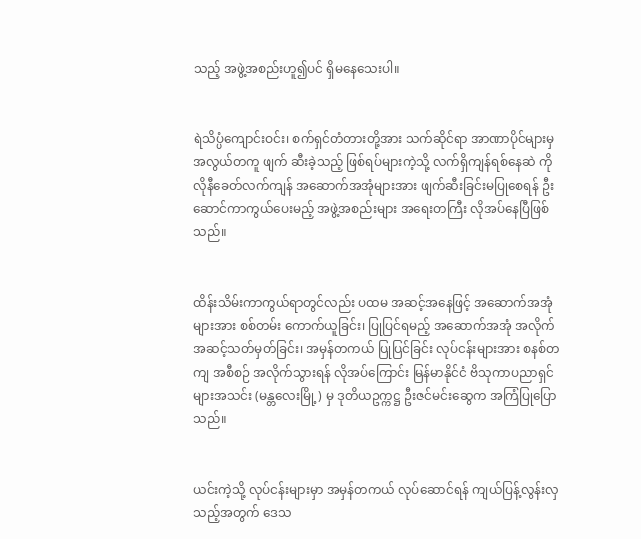သည့် အဖွဲ့အစည်းဟူ၍ပင် ရှိမနေသေးပါ။


ရဲသိပ္ပံကျောင်းဝင်း၊ စက်ရှင်တံတားတို့အား သက်ဆိုင်ရာ အာဏာပိုင်များမှ အလွယ်တကူ ဖျက် ဆီးခဲ့သည့် ဖြစ်ရပ်များကဲ့သို့ လက်ရှိကျန်ရစ်နေဆဲ ကိုလိုနီခေတ်လက်ကျန် အဆောက်အအုံများအား ဖျက်ဆီးခြင်းမပြုစေရန် ဦးဆောင်ကာကွယ်ပေးမည့် အဖွဲ့အစည်းများ အရေးတကြီး လိုအပ်နေပြီဖြစ် သည်။


ထိန်းသိမ်းကာကွယ်ရာတွင်လည်း ပထမ အဆင့်အနေဖြင့် အဆောက်အအုံများအား စစ်တမ်း ကောက်ယူခြင်း၊ ပြုပြင်ရမည့် အဆောက်အအုံ အလိုက် အဆင့်သတ်မှတ်ခြင်း၊ အမှန်တကယ် ပြုပြင်ခြင်း လုပ်ငန်းများအား စနစ်တကျ အစီစဉ် အလိုက်သွားရန် လိုအပ်ကြောင်း မြန်မာနိုင်ငံ ဗိသုကာပညာရှင်များအသင်း (မန္တလေးမြို့) မှ ဒုတိယဥက္ကဋ္ဌ ဦးဇင်မင်းဆွေက အကြံပြုပြောသည်။


ယင်းကဲ့သို့ လုပ်ငန်းများမှာ အမှန်တကယ် လုပ်ဆောင်ရန် ကျယ်ပြန့်လွန်းလှသည့်အတွက် ဒေသ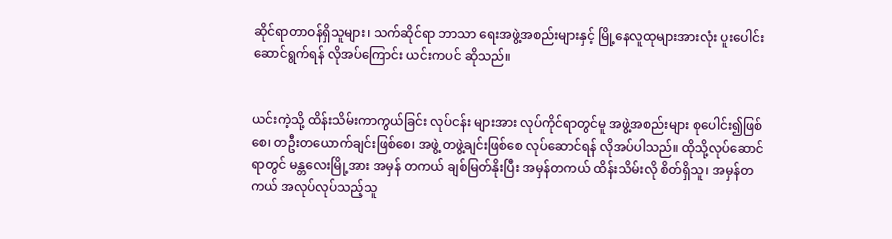ဆိုင်ရာတာဝန်ရှိသူများ၊ သက်ဆိုင်ရာ ဘာသာ ရေးအဖွဲ့အစည်းများနှင့် မြို့နေလူထုများအားလုံး ပူးပေါင်းဆောင်ရွက်ရန် လိုအပ်ကြောင်း ယင်းကပင် ဆိုသည်။


ယင်းကဲ့သို့ ထိန်းသိမ်းကာကွယ်ခြင်း လုပ်ငန်း များအား လုပ်ကိုင်ရာတွင်မူ အဖွဲ့အစည်းများ စုပေါင်း၍ဖြစ်စေ၊ တဦးတယောက်ချင်းဖြစ်စေ၊ အဖွဲ့ တဖွဲ့ချင်းဖြစ်စေ လုပ်ဆောင်ရန် လိုအပ်ပါသည်။ ထိုသို့လုပ်ဆောင်ရာတွင် မန္တလေးမြို့အား အမှန် တကယ် ချစ်မြတ်နိုးပြီး အမှန်တကယ် ထိန်းသိမ်းလို စိတ်ရှိသူ၊ အမှန်တကယ် အလုပ်လုပ်သည့်သူ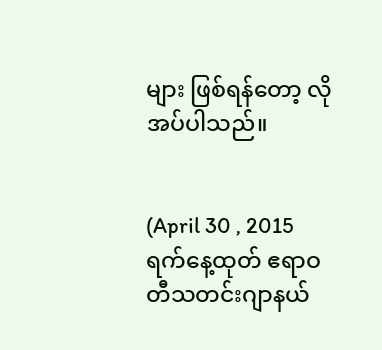များ ဖြစ်ရန်တော့ လိုအပ်ပါသည်။


(April 30 , 2015 ရက်နေ့ထုတ် ဧရာဝတီသတင်းဂျာနယ်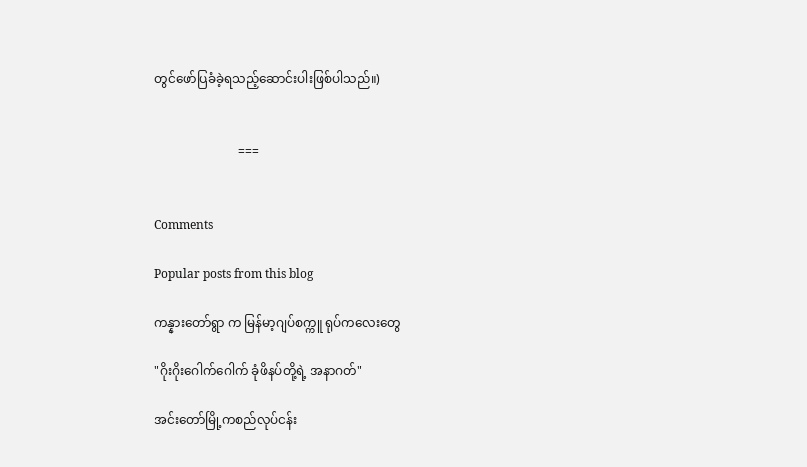တွင်ဖော်ပြခံခဲ့ရသည့်ဆောင်းပါးဖြစ်ပါသည်။)


                           ===


Comments

Popular posts from this blog

ကန္နားတော်ရွာ က မြန်မာ့ဂျပ်စက္ကူ ရုပ်ကလေးတွေ

"ဂိုးဂိုးဂေါက်ဂေါက် ခုံဖိနပ်တို့ရဲ့ အနာဂတ်"

အင်းတော်မြို့ကစည်လုပ်ငန်း